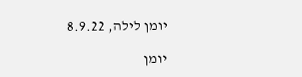יומן לילה, 8.9.22

יומן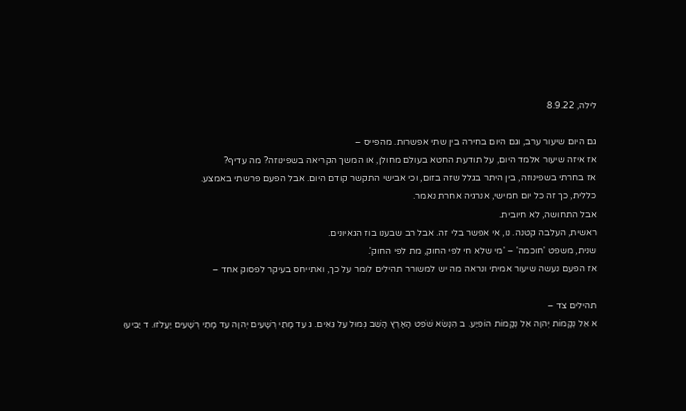לילה, 8.9.22

גם היום שיעור ערב, וגם היום בחירה בין שתי אפשרות. מהפייס –
אז איזה שיעור אלמד היום, על תודעת החטא בעולם מחולן, או המשך הקריאה בשפינוזה? מה עדיף?
אז בחרתי בשפינוזה, בין היתר בגלל שזה בזום, וכי אבישי התקשר קודם היום. אבל הפעם פרשתי באמצע.
כללית, כך זה כל יום חמישי, אנרגיה אחרת נאמר.
אבל התחושה, לא חיובית.
ראשית, העלבה קטנה. נו, אי אפשר בלי זה. אבל רב שבענו בוז הגאיונים.
שנית, משפט 'חוכמה' – 'מי שלא חי לפי החוק, מת לפי החוק'.
אז הפעם נעשה שיעור אמיתי ונראה מה יש למשורר תהילים לומר על כך, ואתייחס בעיקר לפסוק אחד –

תהילים צד –
א אֵל נְקָמוֹת יְהוָה אֵל נְקָמוֹת הוֹפִיַע. ב הִנָּשֵׂא שֹׁפֵט הָאָרֶץ הָשֵׁב גְּמוּל עַל גֵּאִים. ג עַד מָתַי רְשָׁעִים יְהוָה עַד מָתַי רְשָׁעִים יַעֲלֹזוּ. ד יַבִּיעוּ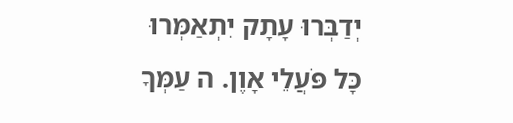יְדַבְּרוּ עָתָק יִתְאַמְּרוּ כָּל פֹּעֲלֵי אָוֶן. ה עַמְּךָ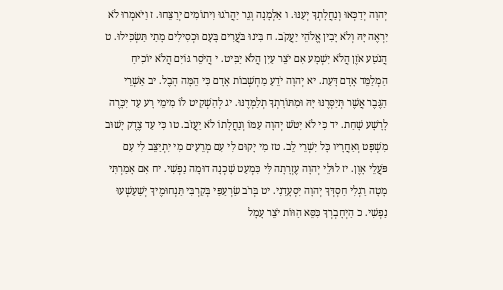יְהוָה יְדַכְּאוּ וְנַחֲלָתְךָ יְעַנּוּ. ו אַלְמָנָה וְגֵר יַהֲרֹגוּ וִיתוֹמִים יְרַצֵּחוּ. ז וַיֹּאמְרוּ לֹא יִרְאֶה יָּהּ וְלֹא יָבִין אֱלֹהֵי יַעֲקֹב. ח בִּינוּ בֹּעֲרִים בָּעָם וּכְסִילִים מָתַי תַּשְׂכִּילוּ. ט הֲנֹטַע אֹזֶן הֲלֹא יִשְׁמָע אִם יֹצֵר עַיִן הֲלֹא יַבִּיט. י הֲיֹסֵר גּוֹיִם הֲלֹא יוֹכִיחַ הַמְלַמֵּד אָדָם דָּעַת. יא יְהוָה יֹדֵעַ מַחְשְׁבוֹת אָדָם כִּי הֵמָּה הָבֶל. יב אַשְׁרֵי הַגֶּבֶר אֲשֶׁר תְּיַסְּרֶנּוּ יָּהּ וּמִתּוֹרָתְךָ תְלַמְּדֶנּוּ. יג לְהַשְׁקִיט לוֹ מִימֵי רָע עַד יִכָּרֶה לָרָשָׁע שָׁחַת. יד כִּי לֹא יִטֹּשׁ יְהוָה עַמּוֹ וְנַחֲלָתוֹ לֹא יַעֲזֹב. טו כִּי עַד צֶדֶק יָשׁוּב מִשְׁפָּט וְאַחֲרָיו כָּל יִשְׁרֵי לֵב. טז מִי יָקוּם לִי עִם מְרֵעִים מִי יִתְיַצֵּב לִי עִם פֹּעֲלֵי אָוֶן. יז לוּלֵי יְהוָה עֶזְרָתָה לִּי כִּמְעַט שָׁכְנָה דוּמָה נַפְשִׁי. יח אִם אָמַרְתִּי מָטָה רַגְלִי חַסְדְּךָ יְהוָה יִסְעָדֵנִי. יט בְּרֹב שַׂרְעַפַּי בְּקִרְבִּי תַּנְחוּמֶיךָ יְשַׁעַשְׁעוּ נַפְשִׁי. כ הַיְחָבְרְךָ כִּסֵּא הַוּוֹת יֹצֵר עָמָל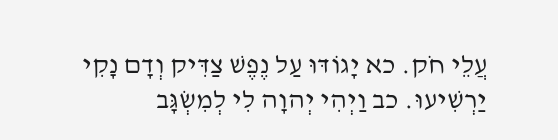עֲלֵי חֹק. כא יָגוֹדּוּ עַל נֶפֶשׁ צַדִּיק וְדָם נָקִי יַרְשִׁיעוּ. כב וַיְהִי יְהוָה לִי לְמִשְׂגָּב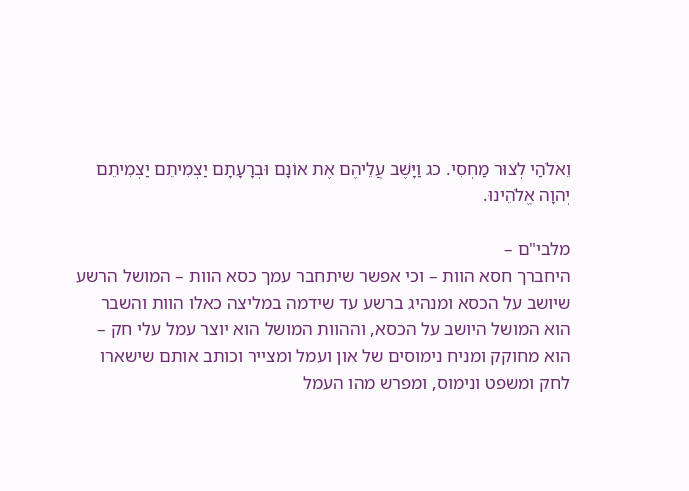וֵאלֹהַי לְצוּר מַחְסִי. כג וַיָּשֶׁב עֲלֵיהֶם אֶת אוֹנָם וּבְרָעָתָם יַצְמִיתֵם יַצְמִיתֵם יְהוָה אֱלֹהֵינוּ.

מלבי"ם –
היחברך חסא הוות – וכי אפשר שיתחבר עמך כסא הוות – המושל הרשע שיושב על הכסא ומנהיג ברשע עד שידמה במליצה כאלו הוות והשבר הוא המושל היושב על הכסא, וההוות המושל הוא יוצר עמל עלי חק – הוא מחוקק ומניח נימוסים של און ועמל ומצייר וכותב אותם שישארו לחק ומשפט ונימוס, ומפרש מהו העמל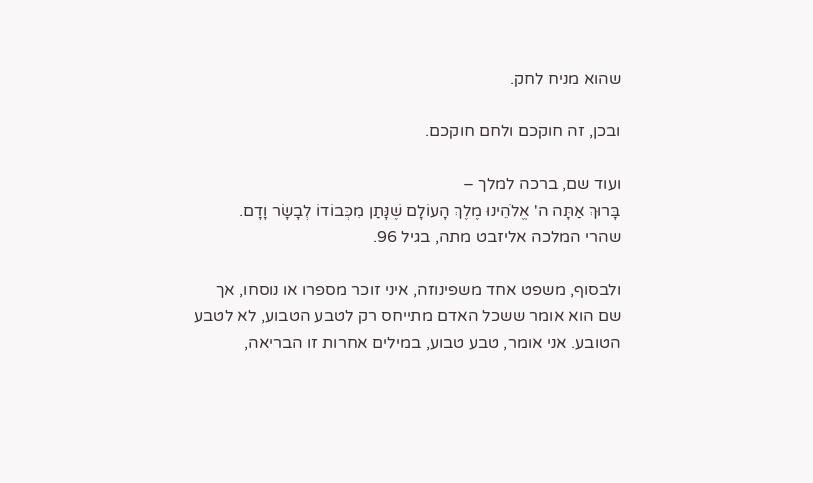שהוא מניח לחק.

ובכן, זה חוקכם ולחם חוקכם.

ועוד שם, ברכה למלך –
בָּרוּךְ אַתָּה ה' אֱלֹהֵינוּ מֶלֶךְ הָעוֹלָם שֶׁנָּתַן מִכְּבוֹדוֹ לְבָשָׂר וָדָם.
שהרי המלכה אליזבט מתה, בגיל 96.

ולבסוף, משפט אחד משפינוזה, איני זוכר מספרו או נוסחו, אך שם הוא אומר ששכל האדם מתייחס רק לטבע הטבוע, לא לטבע הטובע. אני אומר, טבע טבוע, במילים אחרות זו הבריאה,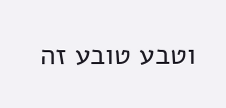וטבע טובע זה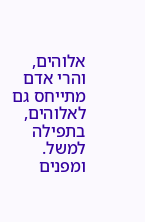אלוהים, והרי אדם מתייחס גם לאלוהים, בתפילה למשל. ומפנים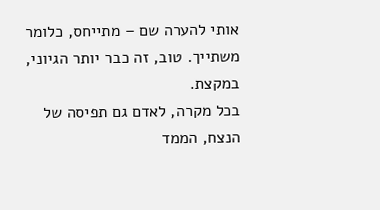אותי להערה שם – מתייחס, כלומר משתייך. טוב, זה כבר יותר הגיוני, במקצת.
בכל מקרה, לאדם גם תפיסה של הנצח, הממד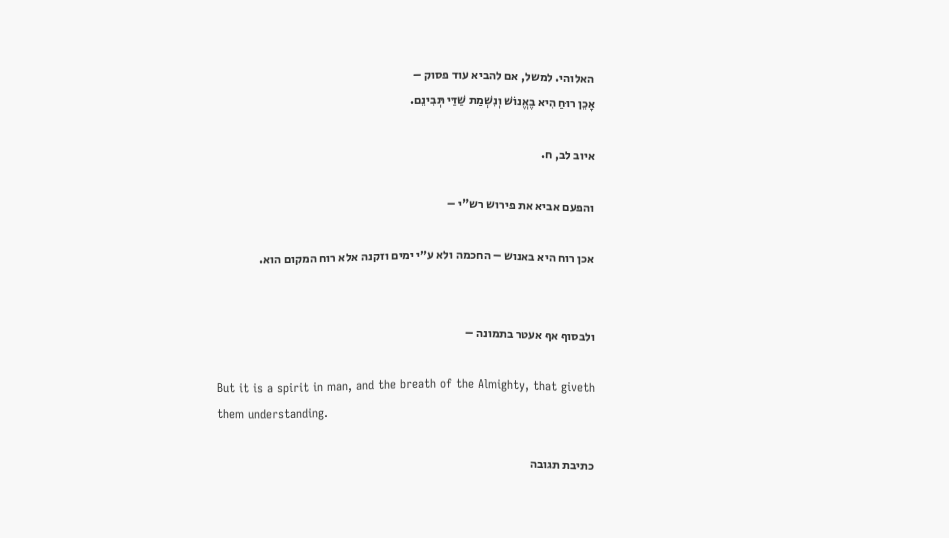האלוהי. למשל, אם להביא עוד פסוק –
אָכֵן רוּחַ הִיא בֶאֱנוֹשׁ וְנִשְׁמַת שַׁדַּי תְּבִינֵם.

איוב לב, ח.

והפעם אביא את פירוש רש"י –

אכן רוח היא באנוש – החכמה ולא ע״י ימים וזקנה אלא רוח המקום הוא.


ולבסוף אף אעטר בתמונה –

But it is a spirit in man, and the breath of the Almighty, that giveth them understanding.

כתיבת תגובה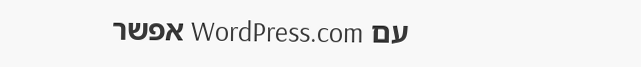עם WordPress.com אפשר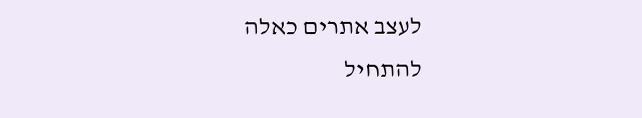לעצב אתרים כאלה
להתחיל